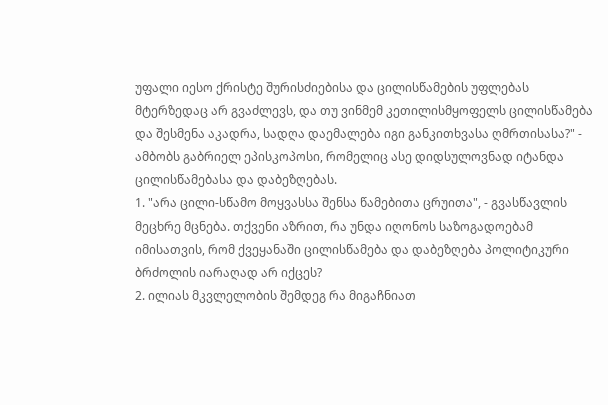უფალი იესო ქრისტე შურისძიებისა და ცილისწამების უფლებას მტერზედაც არ გვაძლევს, და თუ ვინმემ კეთილისმყოფელს ცილისწამება და შესმენა აკადრა, სადღა დაემალება იგი განკითხვასა ღმრთისასა?" - ამბობს გაბრიელ ეპისკოპოსი, რომელიც ასე დიდსულოვნად იტანდა ცილისწამებასა და დაბეზღებას.
1. "არა ცილი-სწამო მოყვასსა შენსა წამებითა ცრუითა", - გვასწავლის მეცხრე მცნება. თქვენი აზრით, რა უნდა იღონოს საზოგადოებამ იმისათვის, რომ ქვეყანაში ცილისწამება და დაბეზღება პოლიტიკური ბრძოლის იარაღად არ იქცეს?
2. ილიას მკვლელობის შემდეგ რა მიგაჩნიათ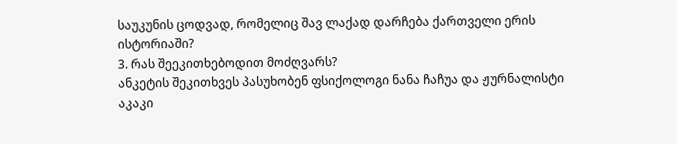საუკუნის ცოდვად, რომელიც შავ ლაქად დარჩება ქართველი ერის ისტორიაში?
3. რას შეეკითხებოდით მოძღვარს?
ანკეტის შეკითხვეს პასუხობენ ფსიქოლოგი ნანა ჩაჩუა და ჟურნალისტი აკაკი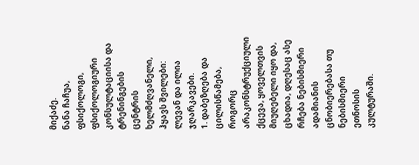მიქაძე.
ნანა ჩაჩუა, ფსიქოლოგი, ფსიქოლოგიური კონსულტაციისა და ტრენინგების ცენტრის ხელმძღვანელი, ჰყავს შვილები: ლევან და ილია ჯღარკავები.
1. დაბეზღება და ცილისწამება, როგორც არაკონსტრუქციული ქცევა, ყოველთვის მიუღებელი იყო და, ცხადია, დღესაც ასე რჩება ნებისმიერი ადამიანის ცნობიერებასა თუ ნებისმიერი ეთნოსის კულტურაში.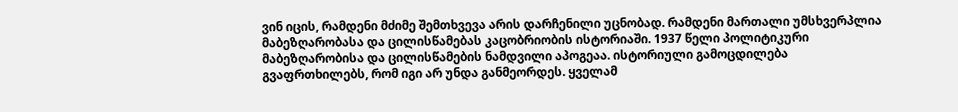ვინ იცის, რამდენი მძიმე შემთხვევა არის დარჩენილი უცნობად. რამდენი მართალი უმსხვერპლია მაბეზღარობასა და ცილისწამებას კაცობრიობის ისტორიაში. 1937 წელი პოლიტიკური მაბეზღარობისა და ცილისწამების ნამდვილი აპოგეაა. ისტორიული გამოცდილება გვაფრთხილებს, რომ იგი არ უნდა განმეორდეს. ყველამ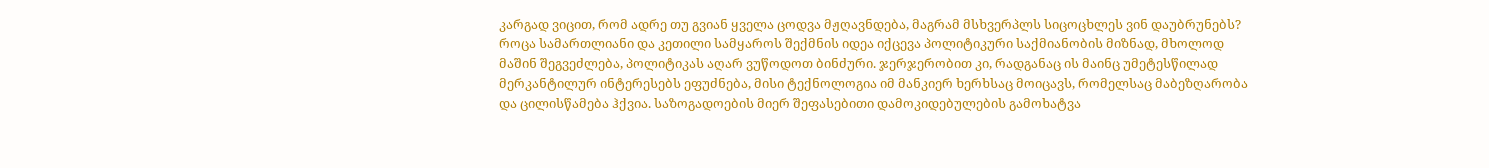კარგად ვიცით, რომ ადრე თუ გვიან ყველა ცოდვა მჟღავნდება, მაგრამ მსხვერპლს სიცოცხლეს ვინ დაუბრუნებს? როცა სამართლიანი და კეთილი სამყაროს შექმნის იდეა იქცევა პოლიტიკური საქმიანობის მიზნად, მხოლოდ მაშინ შეგვეძლება, პოლიტიკას აღარ ვუწოდოთ ბინძური. ჯერჯერობით კი, რადგანაც ის მაინც უმეტესწილად მერკანტილურ ინტერესებს ეფუძნება, მისი ტექნოლოგია იმ მანკიერ ხერხსაც მოიცავს, რომელსაც მაბეზღარობა და ცილისწამება ჰქვია. საზოგადოების მიერ შეფასებითი დამოკიდებულების გამოხატვა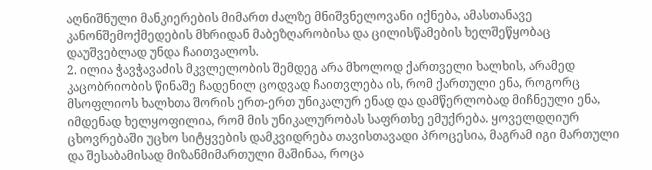აღნიშნული მანკიერების მიმართ ძალზე მნიშვნელოვანი იქნება, ამასთანავე კანონშემოქმედების მხრიდან მაბეზღარობისა და ცილისწამების ხელშეწყობაც დაუშვებლად უნდა ჩაითვალოს.
2. ილია ჭავჭავაძის მკვლელობის შემდეგ არა მხოლოდ ქართველი ხალხის, არამედ კაცობრიობის წინაშე ჩადენილ ცოდვად ჩაითვლება ის, რომ ქართული ენა, როგორც მსოფლიოს ხალხთა შორის ერთ-ერთ უნიკალურ ენად და დამწერლობად მიჩნეული ენა, იმდენად ხელყოფილია, რომ მის უნიკალურობას საფრთხე ემუქრება. ყოველდღიურ ცხოვრებაში უცხო სიტყვების დამკვიდრება თავისთავადი პროცესია, მაგრამ იგი მართული და შესაბამისად მიზანმიმართული მაშინაა, როცა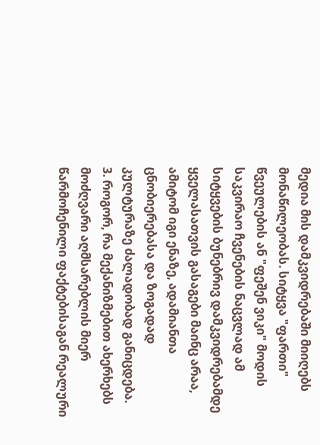მედია მის დამკვიდრებაში მიიღებს მონაწილეობას. სიტყვა "ფართი" წვეულების ან "ფეშენ ვიკი" მოდის საკვირაო ჩვენების ნაცვლად ამ სიტყვების ბუნებრივ დამკვიდრებამდე ყველასათვის გასაგები მაინც არაა, ამიტომ იგი ენაზე, ადამიანთა ცნობიერებასა და ზოგადად კულტურაზე ძალადობად განიცდება.
3. როგორ, რა მექანიზმებით ახერხებს მოძღვარი აღმსარებლის მიერ წარმოჩენილი ფაქტებისაგან რეალური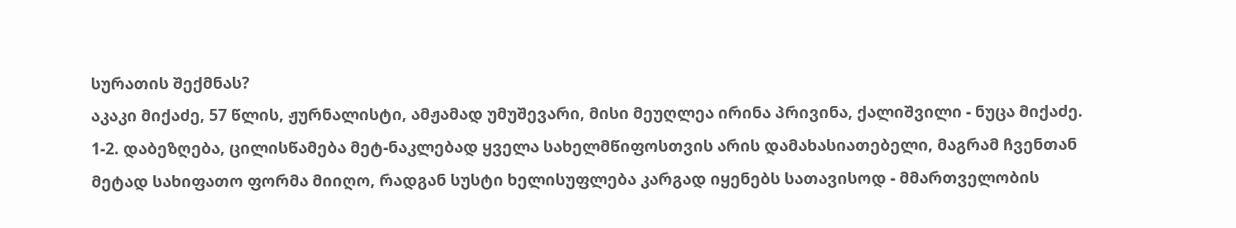სურათის შექმნას?
აკაკი მიქაძე, 57 წლის, ჟურნალისტი, ამჟამად უმუშევარი, მისი მეუღლეა ირინა პრივინა, ქალიშვილი - ნუცა მიქაძე.
1-2. დაბეზღება, ცილისწამება მეტ-ნაკლებად ყველა სახელმწიფოსთვის არის დამახასიათებელი, მაგრამ ჩვენთან მეტად სახიფათო ფორმა მიიღო, რადგან სუსტი ხელისუფლება კარგად იყენებს სათავისოდ - მმართველობის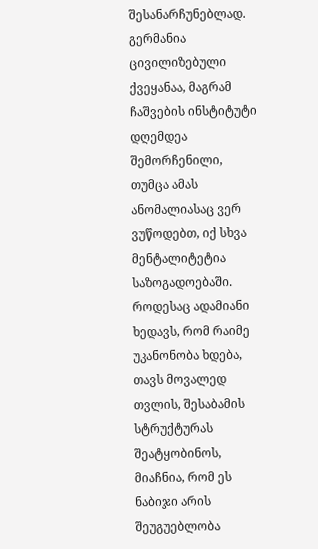შესანარჩუნებლად. გერმანია ცივილიზებული ქვეყანაა, მაგრამ ჩაშვების ინსტიტუტი დღემდეა შემორჩენილი, თუმცა ამას ანომალიასაც ვერ ვუწოდებთ, იქ სხვა მენტალიტეტია საზოგადოებაში. როდესაც ადამიანი ხედავს, რომ რაიმე უკანონობა ხდება, თავს მოვალედ თვლის, შესაბამის სტრუქტურას შეატყობინოს, მიაჩნია, რომ ეს ნაბიჯი არის შეუგუებლობა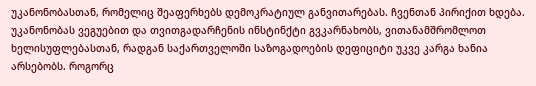უკანონობასთან, რომელიც შეაფერხებს დემოკრატიულ განვითარებას. ჩვენთან პირიქით ხდება. უკანონობას ვეგუებით და თვითგადარჩენის ინსტინქტი გვკარნახობს, ვითანამშრომლოთ ხელისუფლებასთან, რადგან საქართველოში საზოგადოების დეფიციტი უკვე კარგა ხანია არსებობს. როგორც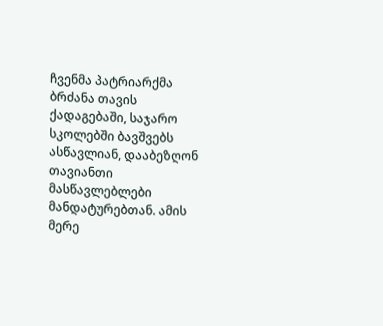ჩვენმა პატრიარქმა ბრძანა თავის ქადაგებაში, საჯარო სკოლებში ბავშვებს ასწავლიან, დააბეზღონ თავიანთი მასწავლებლები მანდატურებთან. ამის მერე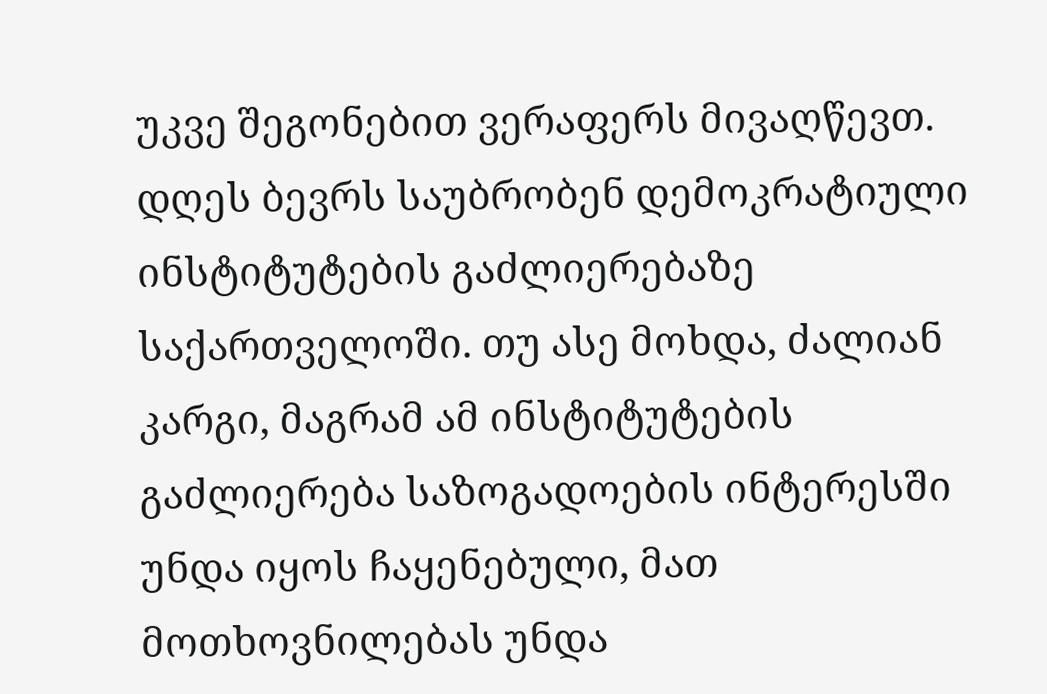უკვე შეგონებით ვერაფერს მივაღწევთ. დღეს ბევრს საუბრობენ დემოკრატიული ინსტიტუტების გაძლიერებაზე საქართველოში. თუ ასე მოხდა, ძალიან კარგი, მაგრამ ამ ინსტიტუტების გაძლიერება საზოგადოების ინტერესში უნდა იყოს ჩაყენებული, მათ მოთხოვნილებას უნდა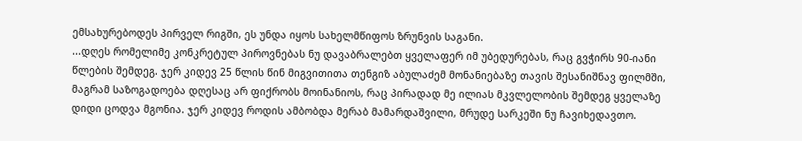ემსახურებოდეს პირველ რიგში, ეს უნდა იყოს სახელმწიფოს ზრუნვის საგანი.
...დღეს რომელიმე კონკრეტულ პიროვნებას ნუ დავაბრალებთ ყველაფერ იმ უბედურებას, რაც გვჭირს 90-იანი წლების შემდეგ. ჯერ კიდევ 25 წლის წინ მიგვითითა თენგიზ აბულაძემ მონანიებაზე თავის შესანიშნავ ფილმში, მაგრამ საზოგადოება დღესაც არ ფიქრობს მოინანიოს, რაც პირადად მე ილიას მკვლელობის შემდეგ ყველაზე დიდი ცოდვა მგონია. ჯერ კიდევ როდის ამბობდა მერაბ მამარდაშვილი, მრუდე სარკეში ნუ ჩავიხედავთო.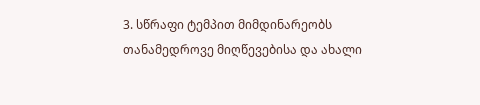3. სწრაფი ტემპით მიმდინარეობს თანამედროვე მიღწევებისა და ახალი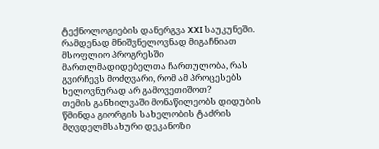ტექნოლოგიების დანერგვა XXI საუკუნეში. რამდენად მნიშვნელოვნად მიგაჩნიათ მსოფლიო პროგრესში მართლმადიდებელთა ჩართულობა, რას გვირჩევს მოძღვარი, რომ ამ პროცესებს ხელოვნურად არ გამოვეთიშოთ?
თემის განხილვაში მონაწილეობს დიდუბის წმინდა გიორგის სახელობის ტაძრის მღვდელმსახური დეკანოზი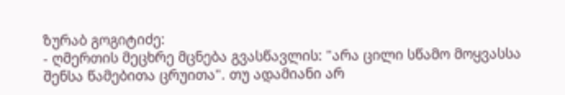ზურაბ გოგიტიძე:
- ღმერთის მეცხრე მცნება გვასწავლის: "არა ცილი სწამო მოყვასსა შენსა წამებითა ცრუითა". თუ ადამიანი არ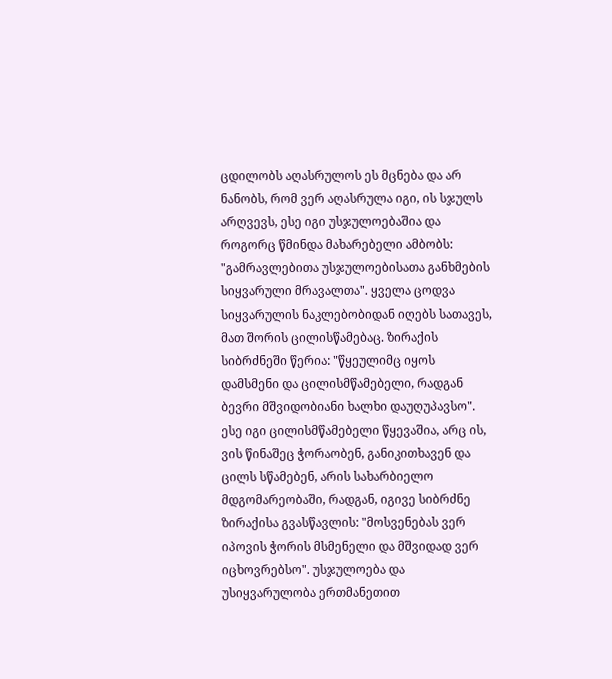ცდილობს აღასრულოს ეს მცნება და არ ნანობს, რომ ვერ აღასრულა იგი, ის სჯულს არღვევს, ესე იგი უსჯულოებაშია და როგორც წმინდა მახარებელი ამბობს: "გამრავლებითა უსჯულოებისათა განხმების სიყვარული მრავალთა". ყველა ცოდვა სიყვარულის ნაკლებობიდან იღებს სათავეს, მათ შორის ცილისწამებაც. ზირაქის სიბრძნეში წერია: "წყეულიმც იყოს დამსმენი და ცილისმწამებელი, რადგან ბევრი მშვიდობიანი ხალხი დაუღუპავსო". ესე იგი ცილისმწამებელი წყევაშია, არც ის, ვის წინაშეც ჭორაობენ, განიკითხავენ და ცილს სწამებენ, არის სახარბიელო მდგომარეობაში, რადგან, იგივე სიბრძნე ზირაქისა გვასწავლის: "მოსვენებას ვერ იპოვის ჭორის მსმენელი და მშვიდად ვერ იცხოვრებსო". უსჯულოება და უსიყვარულობა ერთმანეთით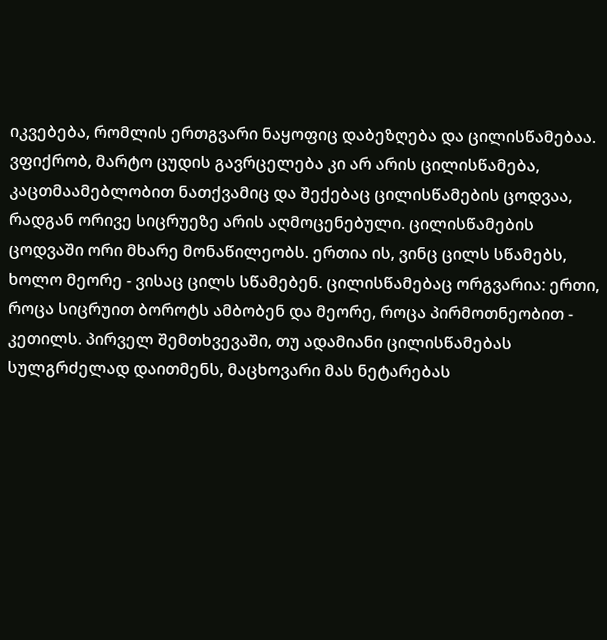იკვებება, რომლის ერთგვარი ნაყოფიც დაბეზღება და ცილისწამებაა. ვფიქრობ, მარტო ცუდის გავრცელება კი არ არის ცილისწამება, კაცთმაამებლობით ნათქვამიც და შექებაც ცილისწამების ცოდვაა, რადგან ორივე სიცრუეზე არის აღმოცენებული. ცილისწამების ცოდვაში ორი მხარე მონაწილეობს. ერთია ის, ვინც ცილს სწამებს, ხოლო მეორე - ვისაც ცილს სწამებენ. ცილისწამებაც ორგვარია: ერთი, როცა სიცრუით ბოროტს ამბობენ და მეორე, როცა პირმოთნეობით - კეთილს. პირველ შემთხვევაში, თუ ადამიანი ცილისწამებას სულგრძელად დაითმენს, მაცხოვარი მას ნეტარებას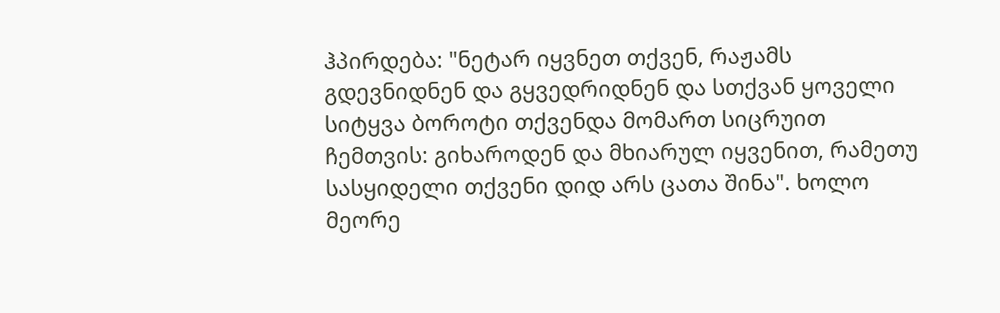ჰპირდება: "ნეტარ იყვნეთ თქვენ, რაჟამს გდევნიდნენ და გყვედრიდნენ და სთქვან ყოველი სიტყვა ბოროტი თქვენდა მომართ სიცრუით ჩემთვის: გიხაროდენ და მხიარულ იყვენით, რამეთუ სასყიდელი თქვენი დიდ არს ცათა შინა". ხოლო მეორე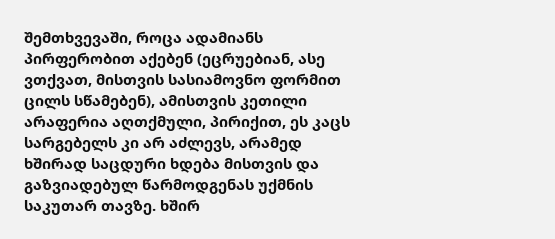შემთხვევაში, როცა ადამიანს პირფერობით აქებენ (ეცრუებიან, ასე ვთქვათ, მისთვის სასიამოვნო ფორმით ცილს სწამებენ), ამისთვის კეთილი არაფერია აღთქმული, პირიქით, ეს კაცს სარგებელს კი არ აძლევს, არამედ ხშირად საცდური ხდება მისთვის და გაზვიადებულ წარმოდგენას უქმნის საკუთარ თავზე. ხშირ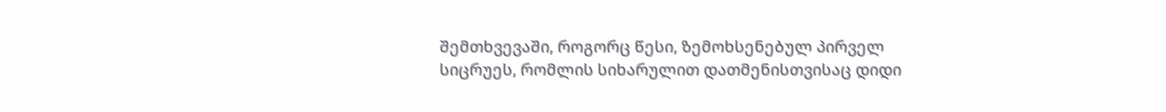შემთხვევაში, როგორც წესი, ზემოხსენებულ პირველ სიცრუეს, რომლის სიხარულით დათმენისთვისაც დიდი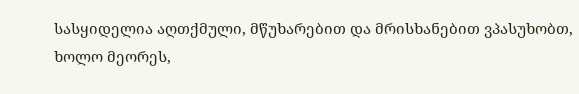სასყიდელია აღთქმული, მწუხარებით და მრისხანებით ვპასუხობთ, ხოლო მეორეს,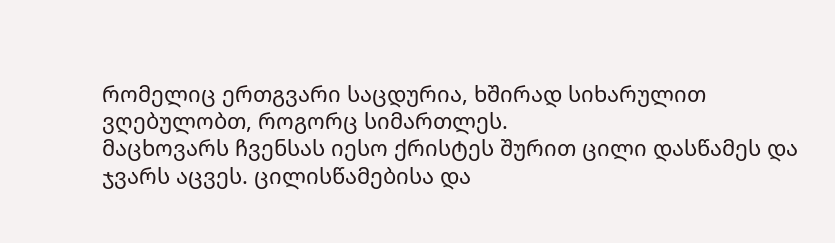რომელიც ერთგვარი საცდურია, ხშირად სიხარულით ვღებულობთ, როგორც სიმართლეს.
მაცხოვარს ჩვენსას იესო ქრისტეს შურით ცილი დასწამეს და ჯვარს აცვეს. ცილისწამებისა და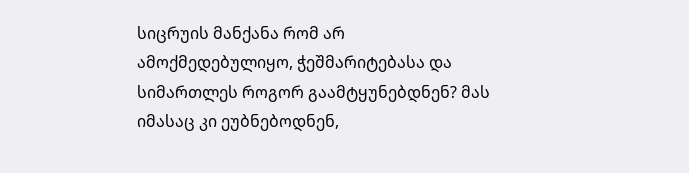სიცრუის მანქანა რომ არ ამოქმედებულიყო, ჭეშმარიტებასა და სიმართლეს როგორ გაამტყუნებდნენ? მას იმასაც კი ეუბნებოდნენ,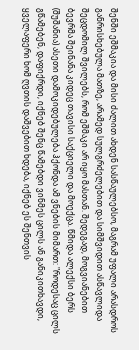შენში ეშმაკია და მისი ძალით ახდენ სასწაულებსო, მაგრამ უფალი არასდროს განრისხებულა მათზე, არამედ სულგრძელებით და სიმშვიდით ასწავლიდა შეცდომილ შვილებს, რომ ეშმაკი არ იყო მასთან. შედეგად, მოგვიანებით ბევრმა შეინანა კიდეც თავისი საქციელი და მოექცა. წმიდა ალექსი ბერს (შუშანია) ასეთი დამოკიდებულება ჰქონდა ამ ვნების მიმართ: "როდესაც ცილს გწამებენ, დაფიქრდი, იქნებ შენც წამებდი ვინმეს ცილს ან განიკითხავდი, ყველაფერი ხომ ღვთის დაშვებით ხდება, იქნებ ეს შენთვის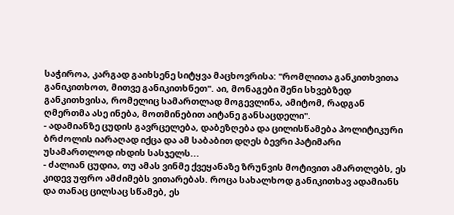საჭიროა, კარგად გაიხსენე სიტყვა მაცხოვრისა: "რომლითა განკითხვითა განიკითხოთ, მითვე განიკითხნეთ". აი, მონაგები შენი სხვებზედ განკითხვისა, რომელიც სამართლად მოგევლინა, ამიტომ, რადგან ღმერთმა ასე ინება, მოთმინებით აიტანე განსაცდელი".
- ადამიანზე ცუდის გავრცელება, დაბეზღება და ცილისწამება პოლიტიკური ბრძოლის იარაღად იქცა და ამ საბაბით დღეს ბევრი პატიმარი უსამართლოდ იხდის სასჯელს...
- ძალიან ცუდია, თუ ამას ვინმე ქვეყანაზე ზრუნვის მოტივით ამართლებს, ეს კიდევ უფრო ამძიმებს ვითარებას. როცა სახალხოდ განიკითხავ ადამიანს და თანაც ცილსაც სწამებ, ეს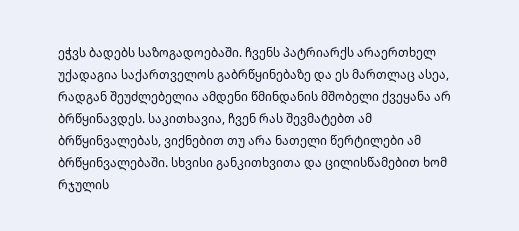ეჭვს ბადებს საზოგადოებაში. ჩვენს პატრიარქს არაერთხელ უქადაგია საქართველოს გაბრწყინებაზე და ეს მართლაც ასეა, რადგან შეუძლებელია ამდენი წმინდანის მშობელი ქვეყანა არ ბრწყინავდეს. საკითხავია, ჩვენ რას შევმატებთ ამ ბრწყინვალებას, ვიქნებით თუ არა ნათელი წერტილები ამ ბრწყინვალებაში. სხვისი განკითხვითა და ცილისწამებით ხომ რჯულის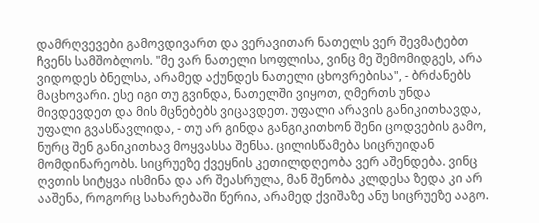დამრღვევები გამოვდივართ და ვერავითარ ნათელს ვერ შევმატებთ ჩვენს სამშობლოს. "მე ვარ ნათელი სოფლისა, ვინც მე შემომიდგეს, არა ვიდოდეს ბნელსა, არამედ აქუნდეს ნათელი ცხოვრებისა", - ბრძანებს მაცხოვარი. ესე იგი თუ გვინდა, ნათელში ვიყოთ, ღმერთს უნდა მივდევდეთ და მის მცნებებს ვიცავდეთ. უფალი არავის განიკითხავდა, უფალი გვასწავლიდა, - თუ არ გინდა განგიკითხონ შენი ცოდვების გამო, ნურც შენ განიკითხავ მოყვასსა შენსა. ცილისწამება სიცრუიდან მომდინარეობს. სიცრუეზე ქვეყნის კეთილდღეობა ვერ აშენდება. ვინც ღვთის სიტყვა ისმინა და არ შეასრულა, მან შენობა კლდესა ზედა კი არ ააშენა, როგორც სახარებაში წერია, არამედ ქვიშაზე ანუ სიცრუეზე ააგო.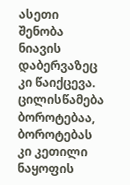ასეთი შენობა ნიავის დაბერვაზეც კი წაიქცევა. ცილისწამება ბოროტებაა, ბოროტებას კი კეთილი ნაყოფის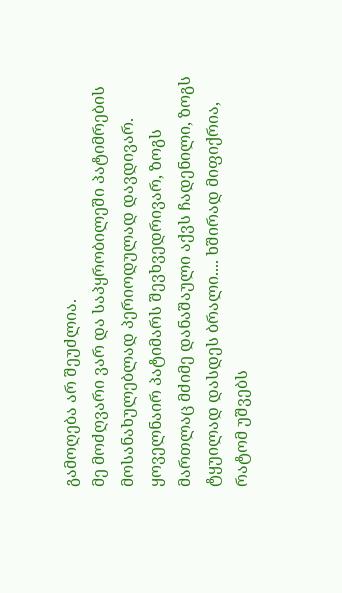გამოღება არ შეუძლია.
მე მოძღვარი ვარ და საპყრობილეში პატიმრების მოსანახულებლად პერიოდულად დავდივარ. ყოველნაირ პატიმარს შევხვედრივარ, ზოგს მართლაც მძიმე დანაშაული აქვს ჩადენილი, ზოგს ტყუილად დასდეს ბრალი.... ხშირად მიფიქრია, რატომ უშვებს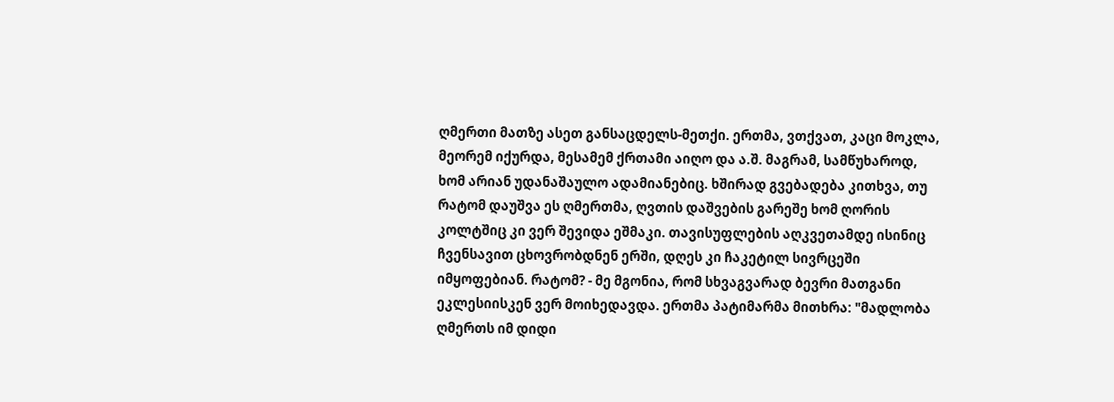ღმერთი მათზე ასეთ განსაცდელს-მეთქი. ერთმა, ვთქვათ, კაცი მოკლა, მეორემ იქურდა, მესამემ ქრთამი აიღო და ა.შ. მაგრამ, სამწუხაროდ, ხომ არიან უდანაშაულო ადამიანებიც. ხშირად გვებადება კითხვა, თუ რატომ დაუშვა ეს ღმერთმა, ღვთის დაშვების გარეშე ხომ ღორის კოლტშიც კი ვერ შევიდა ეშმაკი. თავისუფლების აღკვეთამდე ისინიც ჩვენსავით ცხოვრობდნენ ერში, დღეს კი ჩაკეტილ სივრცეში იმყოფებიან. რატომ? - მე მგონია, რომ სხვაგვარად ბევრი მათგანი ეკლესიისკენ ვერ მოიხედავდა. ერთმა პატიმარმა მითხრა: "მადლობა ღმერთს იმ დიდი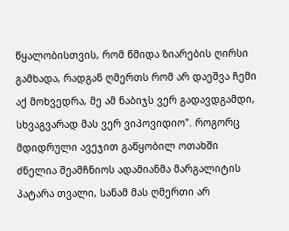წყალობისთვის, რომ წმიდა ზიარების ღირსი გამხადა, რადგან ღმერთს რომ არ დაეშვა ჩემი აქ მოხვედრა, მე ამ ნაბიჯს ვერ გადავდგამდი, სხვაგვარად მას ვერ ვიპოვიდიო". როგორც მდიდრული ავეჯით გაწყობილ ოთახში ძნელია შეამჩნიოს ადამიანმა მარგალიტის პატარა თვალი, სანამ მას ღმერთი არ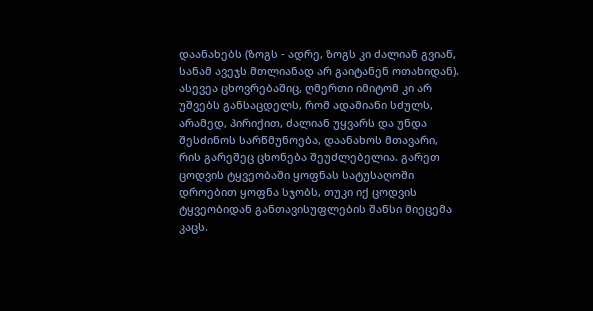დაანახებს (ზოგს - ადრე, ზოგს კი ძალიან გვიან, სანამ ავეჯს მთლიანად არ გაიტანენ ოთახიდან). ასევეა ცხოვრებაშიც, ღმერთი იმიტომ კი არ უშვებს განსაცდელს, რომ ადამიანი სძულს, არამედ, პირიქით, ძალიან უყვარს და უნდა შესძინოს სარწმუნოება, დაანახოს მთავარი, რის გარეშეც ცხონება შეუძლებელია. გარეთ ცოდვის ტყვეობაში ყოფნას სატუსაღოში დროებით ყოფნა სჯობს, თუკი იქ ცოდვის ტყვეობიდან განთავისუფლების შანსი მიეცემა კაცს.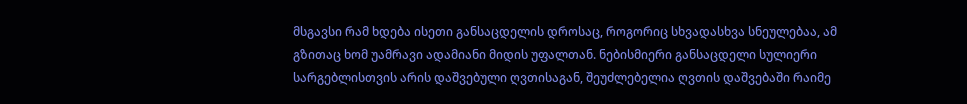მსგავსი რამ ხდება ისეთი განსაცდელის დროსაც, როგორიც სხვადასხვა სნეულებაა, ამ გზითაც ხომ უამრავი ადამიანი მიდის უფალთან. ნებისმიერი განსაცდელი სულიერი სარგებლისთვის არის დაშვებული ღვთისაგან, შეუძლებელია ღვთის დაშვებაში რაიმე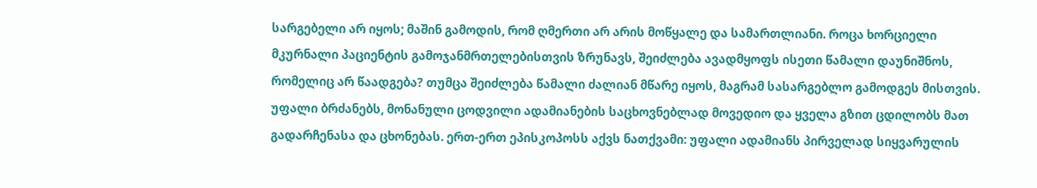სარგებელი არ იყოს; მაშინ გამოდის, რომ ღმერთი არ არის მოწყალე და სამართლიანი. როცა ხორციელი მკურნალი პაციენტის გამოჯანმრთელებისთვის ზრუნავს, შეიძლება ავადმყოფს ისეთი წამალი დაუნიშნოს, რომელიც არ წაადგება? თუმცა შეიძლება წამალი ძალიან მწარე იყოს, მაგრამ სასარგებლო გამოდგეს მისთვის.
უფალი ბრძანებს, მონანული ცოდვილი ადამიანების საცხოვნებლად მოვედიო და ყველა გზით ცდილობს მათ გადარჩენასა და ცხონებას. ერთ-ერთ ეპისკოპოსს აქვს ნათქვამი: უფალი ადამიანს პირველად სიყვარულის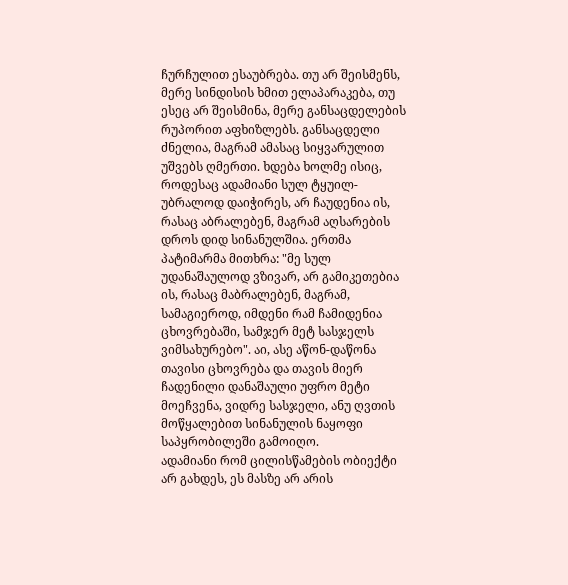ჩურჩულით ესაუბრება. თუ არ შეისმენს, მერე სინდისის ხმით ელაპარაკება, თუ ესეც არ შეისმინა, მერე განსაცდელების რუპორით აფხიზლებს. განსაცდელი ძნელია, მაგრამ ამასაც სიყვარულით უშვებს ღმერთი. ხდება ხოლმე ისიც, როდესაც ადამიანი სულ ტყუილ-უბრალოდ დაიჭირეს, არ ჩაუდენია ის, რასაც აბრალებენ, მაგრამ აღსარების დროს დიდ სინანულშია. ერთმა პატიმარმა მითხრა: "მე სულ უდანაშაულოდ ვზივარ, არ გამიკეთებია ის, რასაც მაბრალებენ, მაგრამ, სამაგიეროდ, იმდენი რამ ჩამიდენია ცხოვრებაში, სამჯერ მეტ სასჯელს ვიმსახურებო". აი, ასე აწონ-დაწონა თავისი ცხოვრება და თავის მიერ ჩადენილი დანაშაული უფრო მეტი მოეჩვენა, ვიდრე სასჯელი, ანუ ღვთის მოწყალებით სინანულის ნაყოფი საპყრობილეში გამოიღო.
ადამიანი რომ ცილისწამების ობიექტი არ გახდეს, ეს მასზე არ არის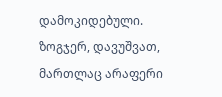დამოკიდებული. ზოგჯერ, დავუშვათ, მართლაც არაფერი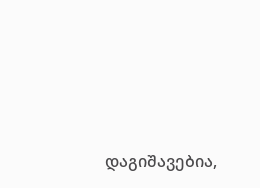დაგიშავებია,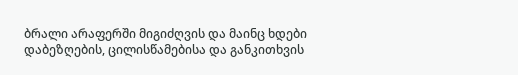ბრალი არაფერში მიგიძღვის და მაინც ხდები დაბეზღების, ცილისწამებისა და განკითხვის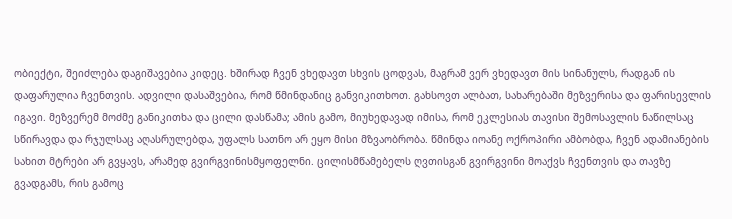ობიექტი, შეიძლება დაგიშავებია კიდეც. ხშირად ჩვენ ვხედავთ სხვის ცოდვას, მაგრამ ვერ ვხედავთ მის სინანულს, რადგან ის დაფარულია ჩვენთვის. ადვილი დასაშვებია, რომ წმინდანიც განვიკითხოთ. გახსოვთ ალბათ, სახარებაში მეზვერისა და ფარისევლის იგავი. მეზვერემ მოძმე განიკითხა და ცილი დასწამა; ამის გამო, მიუხედავად იმისა, რომ ეკლესიას თავისი შემოსავლის ნაწილსაც სწირავდა და რჯულსაც აღასრულებდა, უფალს სათნო არ ეყო მისი მზვაობრობა. წმინდა იოანე ოქროპირი ამბობდა, ჩვენ ადამიანების სახით მტრები არ გვყავს, არამედ გვირგვინისმყოფელნი. ცილისმწამებელს ღვთისგან გვირგვინი მოაქვს ჩვენთვის და თავზე გვადგამს, რის გამოც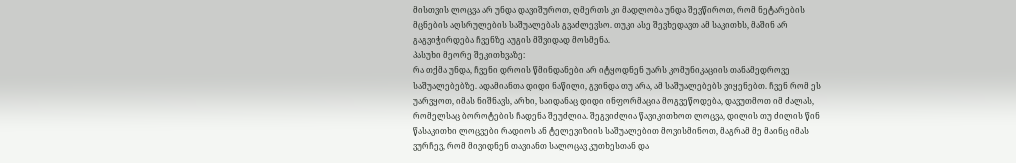მისთვის ლოცვა არ უნდა დავიშუროთ, ღმერთს კი მადლობა უნდა შევწიროთ, რომ ნეტარების მცნების აღსრულების საშუალებას გვაძლევსო. თუკი ასე შევხედავთ ამ საკითხს, მაშინ არ გაგვიჭირდება ჩვენზე აუგის მშვიდად მოსმენა.
პასუხი მეორე შეკითხვაზე:
რა თქმა უნდა, ჩვენი დროის წმინდანები არ იტყოდნენ უარს კომუნიკაციის თანამედროვე საშუალებებზე. ადამიანთა დიდი ნაწილი, გვინდა თუ არა, ამ საშუალებებს ვიყენებთ. ჩვენ რომ ეს უარვყოთ, იმას ნიშნავს, არხი, საიდანაც დიდი ინფორმაცია მოგვეწოდება, დავუთმოთ იმ ძალას, რომელსაც ბოროტების ჩადენა შეუძლია. შეგვიძლია წავიკითხოთ ლოცვა, დილის თუ ძილის წინ წასაკითხი ლოცვები რადიოს ან ტელევიზიის საშუალებით მოვისმინოთ, მაგრამ მე მაინც იმას ვურჩევ, რომ მივიდნენ თავიანთ სალოცავ კუთხესთან და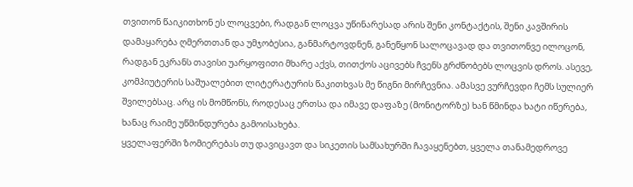თვითონ წაიკითხონ ეს ლოცვები, რადგან ლოცვა უწინარესად არის შენი კონტაქტის, შენი კავშირის დამაყარება ღმერთთან და უმჯობესია, განმარტოვდნენ, განეწყონ სალოცავად და თვითონვე ილოცონ, რადგან ეკრანს თავისი უარყოფითი მხარე აქვს, თითქოს აცივებს ჩვენს გრძნობებს ლოცვის დროს. ასევე, კომპიუტერის საშუალებით ლიტერატურის წაკითხვას მე წიგნი მირჩევნია. ამასვე ვურჩევდი ჩემს სულიერ შვილებსაც. არც ის მომწონს, როდესაც ერთსა და იმავე დაფაზე (მონიტორზე) ხან წმინდა ხატი იწერება, ხანაც რაიმე უწმინდურება გამოისახება.
ყველაფერში ზომიერებას თუ დავიცავთ და სიკეთის სამსახურში ჩავაყენებთ, ყველა თანამედროვე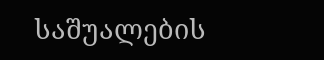საშუალების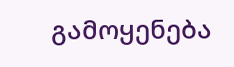გამოყენება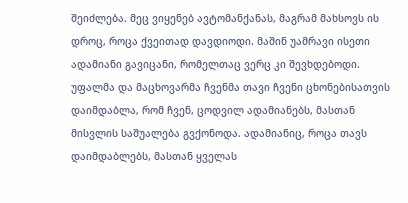შეიძლება. მეც ვიყენებ ავტომანქანას, მაგრამ მახსოვს ის დროც, როცა ქვეითად დავდიოდი. მაშინ უამრავი ისეთი ადამიანი გავიცანი, რომელთაც ვერც კი შევხდებოდი. უფალმა და მაცხოვარმა ჩვენმა თავი ჩვენი ცხონებისათვის დაიმდაბლა, რომ ჩვენ, ცოდვილ ადამიანებს, მასთან მისვლის საშუალება გვქონოდა. ადამიანიც, როცა თავს დაიმდაბლებს, მასთან ყველას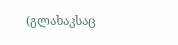(გლახაკსაც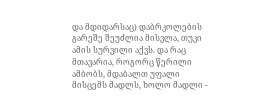და მდიდარსაც) დაბრკოლების გარეშე შეუძლია მისვლა, თუკი ამის სურვილი აქვს. და რაც მთავარია, როგორც წერილი ამბობს, მდაბალთ უფალი მისცემს მადლს, ხოლო მადლი -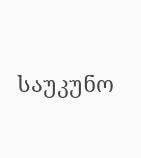საუკუნო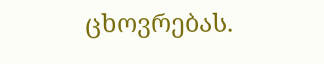ცხოვრებას.